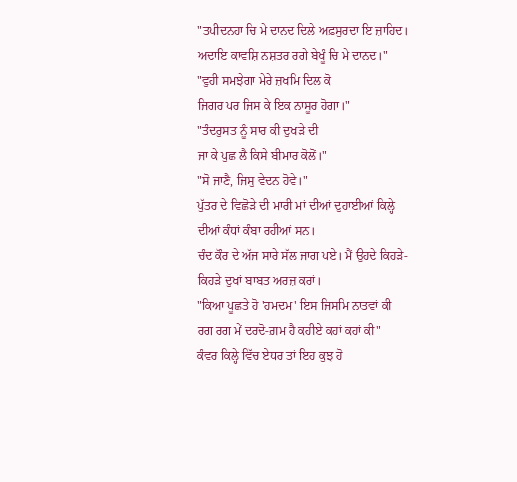"ਤਪੀਦਨਹਾ ਚਿ ਮੇ ਦਾਨਦ ਦਿਲੇ ਅਫ਼ਸੁਰਦਾ ਇ ਜ਼ਾਹਿਦ।
ਅਦਾਇ ਕਾਵਸ਼ਿ ਨਸ਼ਤਰ ਰਗੇ ਬੇਖੂੰ ਚਿ ਮੇ ਦਾਨਦ।"
"ਵੁਹੀ ਸਮਝੇਗਾ ਮੇਰੇ ਜ਼ਖਮਿ ਦਿਲ ਕੋ
ਜਿਗਰ ਪਰ ਜਿਸ ਕੇ ਇਕ ਨਾਸੂਰ ਹੋਗਾ।"
"ਤੰਦਰੁਸਤ ਨੂੰ ਸਾਰ ਕੀ ਦੁਖੜੇ ਦੀ
ਜਾ ਕੇ ਪੁਛ ਲੈ ਕਿਸੇ ਬੀਮਾਰ ਕੋਲੋਂ।"
"ਸੋ ਜਾਣੈ, ਜਿਸੁ ਵੇਦਨ ਹੋਵੇ।"
ਪੁੱਤਰ ਦੇ ਵਿਛੋੜੇ ਦੀ ਮਾਰੀ ਮਾਂ ਦੀਆਂ ਦੁਹਾਈਆਂ ਕਿਲ੍ਹੇ ਦੀਆਂ ਕੰਧਾਂ ਕੰਬਾ ਰਹੀਆਂ ਸਨ।
ਚੰਦ ਕੌਰ ਦੇ ਅੱਜ ਸਾਰੇ ਸੱਲ ਜਾਗ ਪਏ। ਮੈਂ ਉਹਦੇ ਕਿਹੜੇ-ਕਿਹੜੇ ਦੁਖਾਂ ਬਾਬਤ ਅਰਜ਼ ਕਰਾਂ।
"ਕਿਆ ਪੂਛਤੇ ਹੋ 'ਹਮਦਮ' ਇਸ ਜਿਸਮਿ ਨਾਤਵਾਂ ਕੀ
ਰਗ ਰਗ ਮੇਂ ਦਰਦੋ-ਗ਼ਮ ਹੈ ਕਹੀਏ ਕਹਾਂ ਕਹਾਂ ਕੀ"
ਕੰਵਰ ਕਿਲ੍ਹੇ ਵਿੱਚ ਏਧਰ ਤਾਂ ਇਹ ਕੁਝ ਹੋ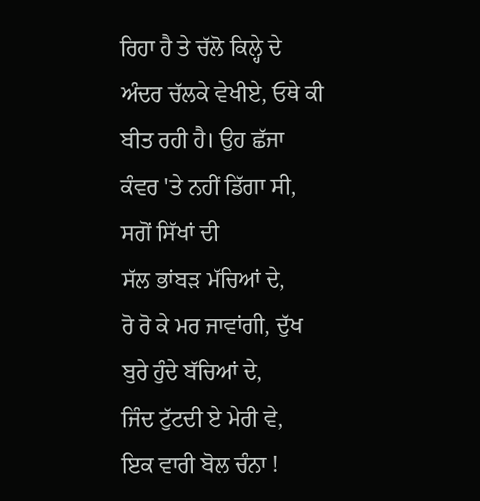ਰਿਹਾ ਹੈ ਤੇ ਚੱਲੋ ਕਿਲ੍ਹੇ ਦੇ ਅੰਦਰ ਚੱਲਕੇ ਵੇਖੀਏ, ਓਥੇ ਕੀ ਬੀਤ ਰਹੀ ਹੈ। ਉਹ ਛੱਜਾ ਕੰਵਰ 'ਤੇ ਨਹੀਂ ਡਿੱਗਾ ਸੀ, ਸਗੋਂ ਸਿੱਖਾਂ ਦੀ
ਸੱਲ ਭਾਂਬੜ ਮੱਚਿਆਂ ਦੇ,
ਰੋ ਰੋ ਕੇ ਮਰ ਜਾਵਾਂਗੀ, ਦੁੱਖ ਬੁਰੇ ਹੁੰਦੇ ਬੱਚਿਆਂ ਦੇ,
ਜਿੰਦ ਟੁੱਟਦੀ ਏ ਮੇਰੀ ਵੇ,
ਇਕ ਵਾਰੀ ਬੋਲ ਚੰਨਾ !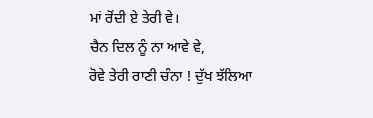ਮਾਂ ਰੋਂਦੀ ਏ ਤੇਰੀ ਵੇ।
ਚੈਨ ਦਿਲ ਨੂੰ ਨਾ ਆਵੇ ਵੇ,
ਰੋਵੇ ਤੇਰੀ ਰਾਣੀ ਚੰਨਾ ! ਦੁੱਖ ਝੱਲਿਆ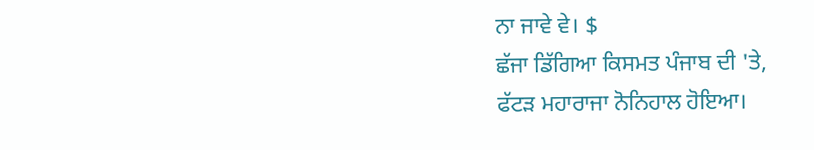ਨਾ ਜਾਵੇ ਵੇ। $
ਛੱਜਾ ਡਿੱਗਿਆ ਕਿਸਮਤ ਪੰਜਾਬ ਦੀ 'ਤੇ,
ਫੱਟੜ ਮਹਾਰਾਜਾ ਨੋਨਿਹਾਲ ਹੋਇਆ।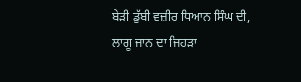ਬੇੜੀ ਡੁੱਬੀ ਵਜ਼ੀਰ ਧਿਆਨ ਸਿੰਘ ਦੀ,
ਲਾਗੂ ਜਾਨ ਦਾ ਜਿਹੜਾ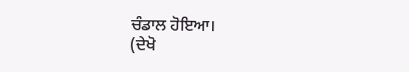ਚੰਡਾਲ ਹੋਇਆ।
(ਦੇਖੋ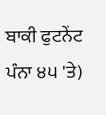ਬਾਕੀ ਫੁਟਨੇਂਟ ਪੰਨਾ ੪੫ 'ਤੇ)